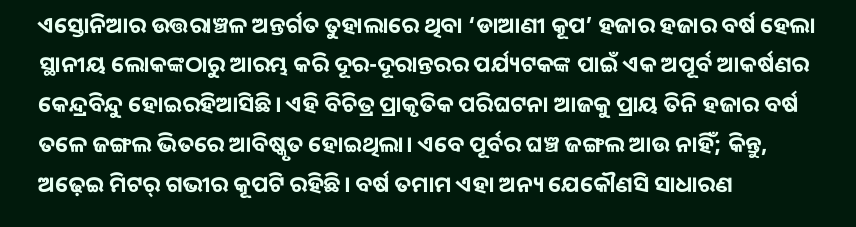ଏସ୍ତୋନିଆର ଉତ୍ତରାଞ୍ଚଳ ଅନ୍ତର୍ଗତ ତୁହାଲାରେ ଥିବା ‘ଡାଆଣୀ କୂପ’ ହଜାର ହଜାର ବର୍ଷ ହେଲା ସ୍ଥାନୀୟ ଲୋକଙ୍କଠାରୁ ଆରମ୍ଭ କରି ଦୂର-ଦୂରାନ୍ତରର ପର୍ଯ୍ୟଟକଙ୍କ ପାଇଁ ଏକ ଅପୂର୍ବ ଆକର୍ଷଣର କେନ୍ଦ୍ରବିନ୍ଦୁ ହୋଇରହିଆସିଛି। ଏହି ବିଚିତ୍ର ପ୍ରାକୃତିକ ପରିଘଟନା ଆଜକୁ ପ୍ରାୟ ତିନି ହଜାର ବର୍ଷ ତଳେ ଜଙ୍ଗଲ ଭିତରେ ଆବିଷ୍କୃତ ହୋଇଥିଲା। ଏବେ ପୂର୍ବର ଘଞ୍ଚ ଜଙ୍ଗଲ ଆଉ ନାହିଁ; କିନ୍ତୁ, ଅଢ଼େଇ ମିଟର୍ ଗଭୀର କୂପଟି ରହିଛି। ବର୍ଷ ତମାମ ଏହା ଅନ୍ୟ ଯେକୌଣସି ସାଧାରଣ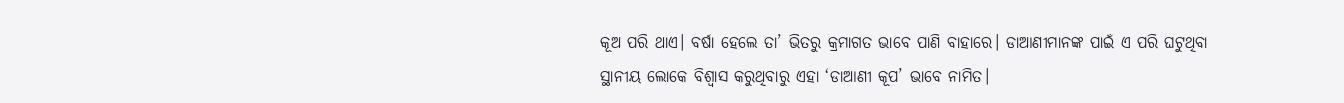କୂଅ ପରି ଥାଏ। ବର୍ଷା ହେଲେ ତା’ ଭିତରୁ କ୍ରମାଗତ ଭାବେ ପାଣି ବାହାରେ। ଡାଆଣୀମାନଙ୍କ ପାଇଁ ଏ ପରି ଘଟୁଥିବା ସ୍ଥାନୀୟ ଲୋକେ ବିଶ୍ବାସ କରୁଥିବାରୁ ଏହା ‘ଡାଆଣୀ କୂପ’ ଭାବେ ନାମିତ।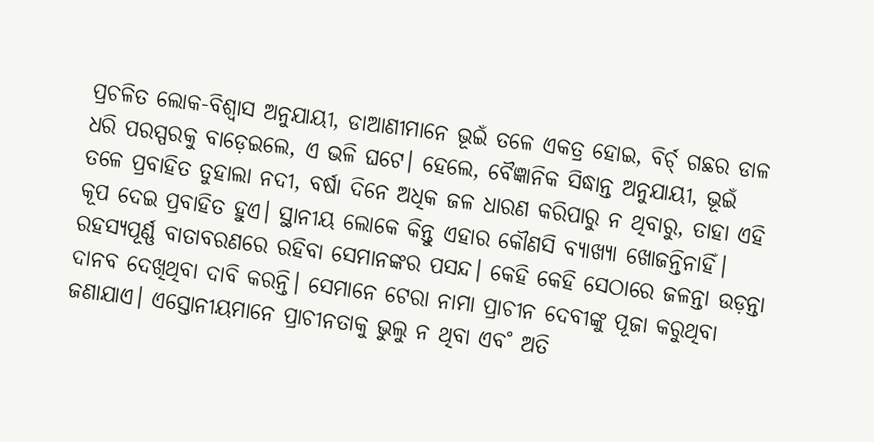ପ୍ରଚଳିତ ଲୋକ-ବିଶ୍ବାସ ଅନୁଯାୟୀ, ଡାଆଣୀମାନେ ଭୂଇଁ ତଳେ ଏକତ୍ର ହୋଇ, ବିର୍ଚ୍ ଗଛର ଡାଳ ଧରି ପରସ୍ପରକୁ ବାଡ଼େଇଲେ, ଏ ଭଳି ଘଟେ। ହେଲେ, ବୈଜ୍ଞାନିକ ସିଦ୍ଧାନ୍ତ ଅନୁଯାୟୀ, ଭୂଇଁ ତଳେ ପ୍ରବାହିତ ତୁହାଲା ନଦୀ, ବର୍ଷା ଦିନେ ଅଧିକ ଜଳ ଧାରଣ କରିପାରୁ ନ ଥିବାରୁ, ତାହା ଏହି କୂପ ଦେଇ ପ୍ରବାହିତ ହୁଏ। ସ୍ଥାନୀୟ ଲୋକେ କିନ୍ତୁ ଏହାର କୌଣସି ବ୍ୟାଖ୍ୟା ଖୋଜନ୍ତିନାହିଁ। ରହସ୍ୟପୂର୍ଣ୍ଣ ବାତାବରଣରେ ରହିବା ସେମାନଙ୍କର ପସନ୍ଦ। କେହି କେହି ସେଠାରେ ଜଳନ୍ତା ଉଡ଼ନ୍ତା ଦାନବ ଦେଖିଥିବା ଦାବି କରନ୍ତି। ସେମାନେ ଟେରା ନାମା ପ୍ରାଚୀନ ଦେବୀଙ୍କୁ ପୂଜା କରୁଥିବା ଜଣାଯାଏ। ଏସ୍ତୋନୀୟମାନେ ପ୍ରାଚୀନତାକୁ ଭୁଲୁ ନ ଥିବା ଏବ˚ ଅତି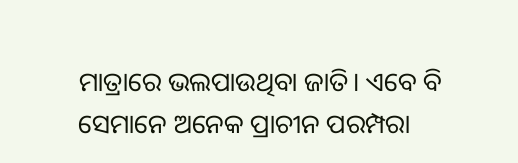ମାତ୍ରାରେ ଭଲପାଉଥିବା ଜାତି। ଏବେ ବି ସେମାନେ ଅନେକ ପ୍ରାଚୀନ ପରମ୍ପରା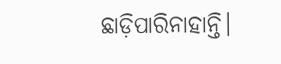ଛାଡ଼ିପାରିନାହାନ୍ତି।